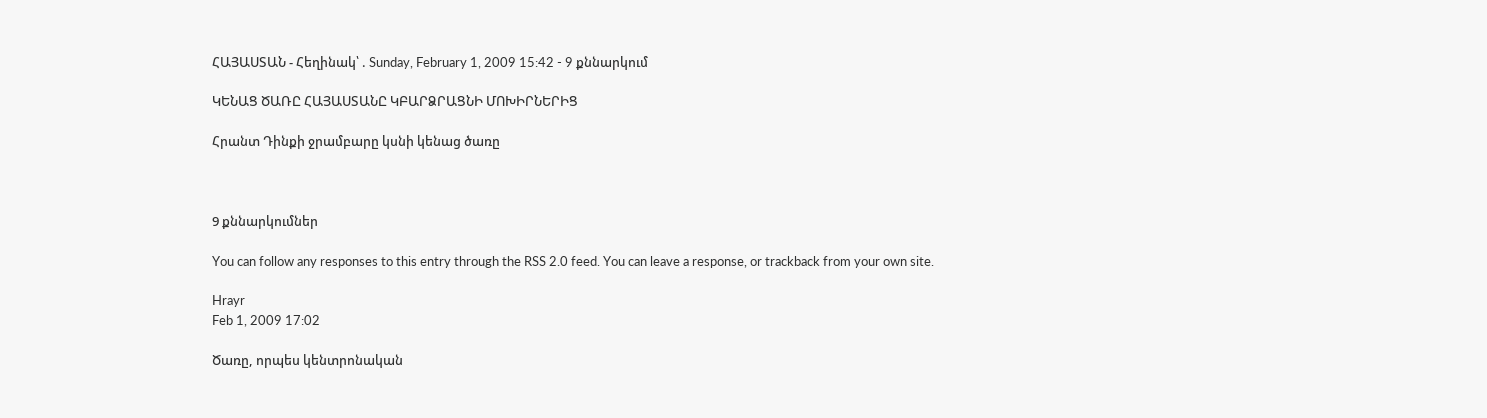ՀԱՅԱՍՏԱՆ - Հեղինակ՝ . Sunday, February 1, 2009 15:42 - 9 քննարկում

ԿԵՆԱՑ ԾԱՌԸ ՀԱՅԱՍՏԱՆԸ ԿԲԱՐՁՐԱՑՆԻ ՄՈԽԻՐՆԵՐԻՑ

Հրանտ Դինքի ջրամբարը կսնի կենաց ծառը



9 քննարկումներ

You can follow any responses to this entry through the RSS 2.0 feed. You can leave a response, or trackback from your own site.

Hrayr
Feb 1, 2009 17:02

Ծառը, որպես կենտրոնական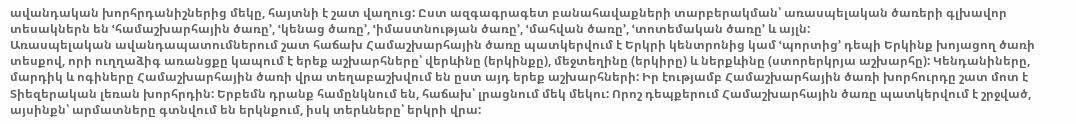ավանդական խորհրդանիշներից մեկը, հայտնի է շատ վաղուց: Ըստ ազգագրագետ բանահավաքների տարբերակման՝ առասպելական ծառերի գլխավոր տեսակներն են ՙհամաշխարհային ծառը՚, ՙկենաց ծառը՚, ՙիմաստնության ծառը՚, ՙմահվան ծառը՚, ՙտոտեմական ծառը՚ և այլն:
Առասպելական ավանդապատումներում շատ հաճախ Համաշխարհային ծառը պատկերվում է Երկրի կենտրոնից կամ ՙպորտից՚ դեպի Երկինք խոյացող ծառի տեսքով, որի ուղղաձիգ առանցքը կապում է երեք աշխարհները՝ վերևինը (երկինքը), մեջտեղինը (երկիրը) և ներքևինը (ստորերկրյա աշխարհը): Կենդանիները, մարդիկ և ոգիները Համաշխարհային ծառի վրա տեղաբաշխվում են ըստ այդ երեք աշխարհների: Իր էությամբ Համաշխարհային ծառի խորհուրդը շատ մոտ է Տիեզերական լեռան խորհրդին: Երբեմն դրանք համընկնում են, հաճախ՝ լրացնում մեկ մեկու: Որոշ դեպքերում Համաշխարհային ծառը պատկերվում է շրջված, այսինքն՝ արմատները գտնվում են երկնքում, իսկ տերևները՝ երկրի վրա: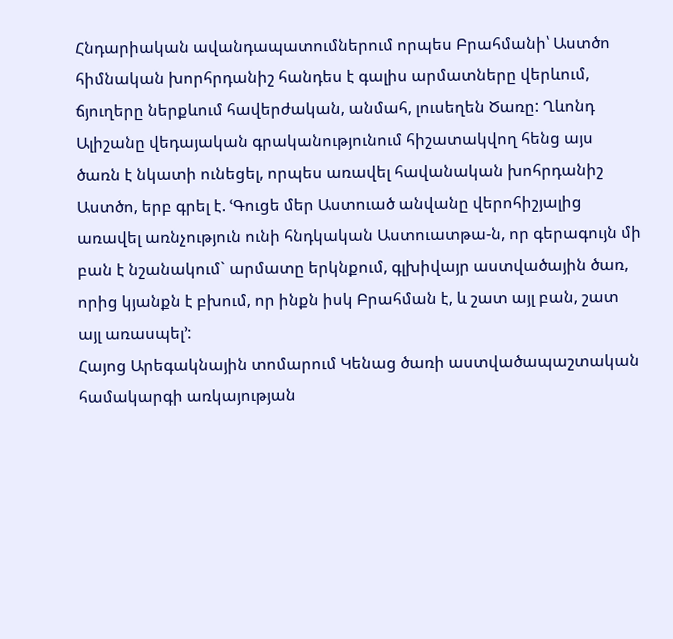Հնդարիական ավանդապատումներում որպես Բրահմանի՝ Աստծո հիմնական խորհրդանիշ հանդես է գալիս արմատները վերևում, ճյուղերը ներքևում հավերժական, անմահ, լուսեղեն Ծառը: Ղևոնդ Ալիշանը վեդայական գրականությունում հիշատակվող հենց այս ծառն է նկատի ունեցել, որպես առավել հավանական խոհրդանիշ Աստծո, երբ գրել է. ՙԳուցե մեր Աստուած անվանը վերոհիշյալից առավել առնչություն ունի հնդկական Աստուատթա-ն, որ գերագույն մի բան է նշանակում` արմատը երկնքում, գլխիվայր աստվածային ծառ, որից կյանքն է բխում, որ ինքն իսկ Բրահման է, և շատ այլ բան, շատ այլ առասպել՚:
Հայոց Արեգակնային տոմարում Կենաց ծառի աստվածապաշտական համակարգի առկայության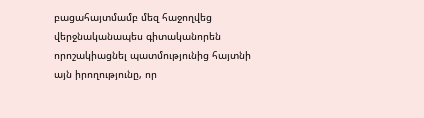բացահայտմամբ մեզ հաջողվեց վերջնականապես գիտականորեն որոշակիացնել պատմությունից հայտնի այն իրողությունը, որ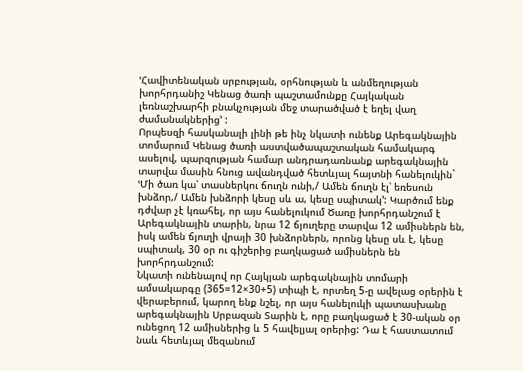ՙՀավիտենական սրբության, օրհնության և անմեղության խորհրդանիշ Կենաց ծառի պաշտամունքը Հայկական լեռնաշխարհի բնակչության մեջ տարածված է եղել վաղ ժամանակներից՚ :
Որպեսզի հասկանալի լինի թե ինչ նկատի ունենք Արեգակնային տոմարում Կենաց ծառի աստվածապաշտական համակարգ ասելով, պարզության համար անդրադառնանք արեգակնային տարվա մասին հնուց ավանդված հետևյալ հայտնի հանելուկին` ՙՄի ծառ կա՝ տասներկու ճուղն ունի,/ Ամեն ճուղն էլ՝ եռեսուն խնձոր,/ Ամեն խնձորի կեսը սև ա, կեսը սպիտակ՚: Կարծում ենք դժվար չէ կռահել, որ այս հանելուկում Ծառը խորհրդանշում է Արեգակնային տարին, նրա 12 ճյուղերը տարվա 12 ամիսներն են, իսկ ամեն ճյուղի վրայի 30 խնձորներն, որոնց կեսը սև է, կեսը սպիտակ, 30 օր ու գիշերից բաղկացած ամիսներն են խորհրդանշում:
Նկատի ունենալով որ Հայկյան արեգակնային տոմարի ամսակարգը (365=12×30+5) տիպի է, որտեղ 5-ը ավելաց օրերին է վերաբերում, կարող ենք նշել, որ այս հանելուկի պատասխանը արեգակնային Սրբազան Տարին է, որը բաղկացած է 30-ական օր ունեցող 12 ամիսներից և 5 հավելյալ օրերից: Դա է հաստատում նաև հետևյալ մեզանում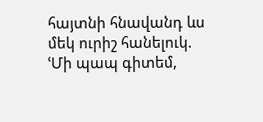հայտնի հնավանդ ևս մեկ ուրիշ հանելուկ. ՙՄի պապ գիտեմ,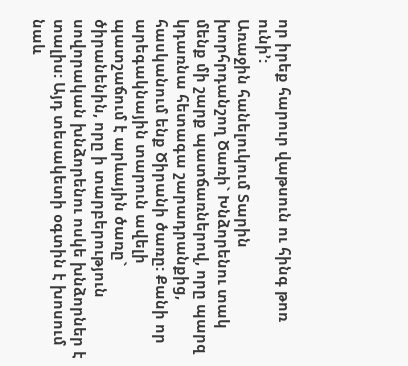որ իրեք հարուր վաթսուն ու հինգ թոռ ունի՚:
Առաջին հանելուկում Տարին խորհրդանշող Ծառի` Խնձորենու տակ մենք մի շարք պատճառներով, որը պարզ կդառնա հետագա շարադրանքից, հասկանում ենք Ծիրանի ծառը: Քանի որ արեգակնային տարուն ավելի պատշաճում է արևային ծառը` ծիրանենին, որը ի տարբերություն սովորական խնձորենու ոսկե խնձորներ է տալիս: Այդ տեսակետի օգտին է խոսում նաև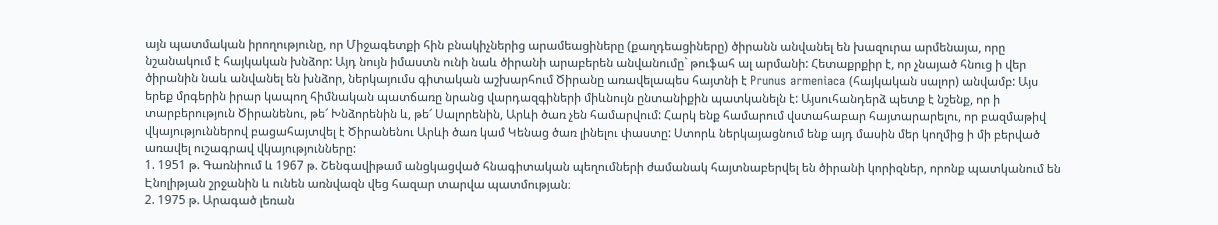այն պատմական իրողությունը, որ Միջագետքի հին բնակիչներից արամեացիները (քաղդեացիները) ծիրանն անվանել են խազուրա արմենայա, որը նշանակում է հայկական խնձոր: Այդ նույն իմաստն ունի նաև ծիրանի արաբերեն անվանումը` թուֆահ ալ արմանի: Հետաքրքիր է, որ չնայած հնուց ի վեր ծիրանին նաև անվանել են խնձոր, ներկայումս գիտական աշխարհում Ծիրանը առավելապես հայտնի է Prunus armeniaca (հայկական սալոր) անվամբ: Այս երեք մրգերին իրար կապող հիմնական պատճառը նրանց վարդազգիների միևնույն ընտանիքին պատկանելն է: Այսուհանդերձ պետք է նշենք, որ ի տարբերություն Ծիրանենու, թե՜ Խնձորենին և, թե՜ Սալորենին, Արևի ծառ չեն համարվում: Հարկ ենք համարում վստահաբար հայտարարելու, որ բազմաթիվ վկայություններով բացահայտվել է Ծիրանենու Արևի ծառ կամ Կենաց ծառ լինելու փաստը: Ստորև ներկայացնում ենք այդ մասին մեր կողմից ի մի բերված առավել ուշագրավ վկայությունները:
1. 1951 թ. Գառնիում և 1967 թ. Շենգավիթամ անցկացված հնագիտական պեղումների ժամանակ հայտնաբերվել են ծիրանի կորիզներ, որոնք պատկանում են Էնոլիթյան շրջանին և ունեն առնվազն վեց հազար տարվա պատմության։
2. 1975 թ. Արագած լեռան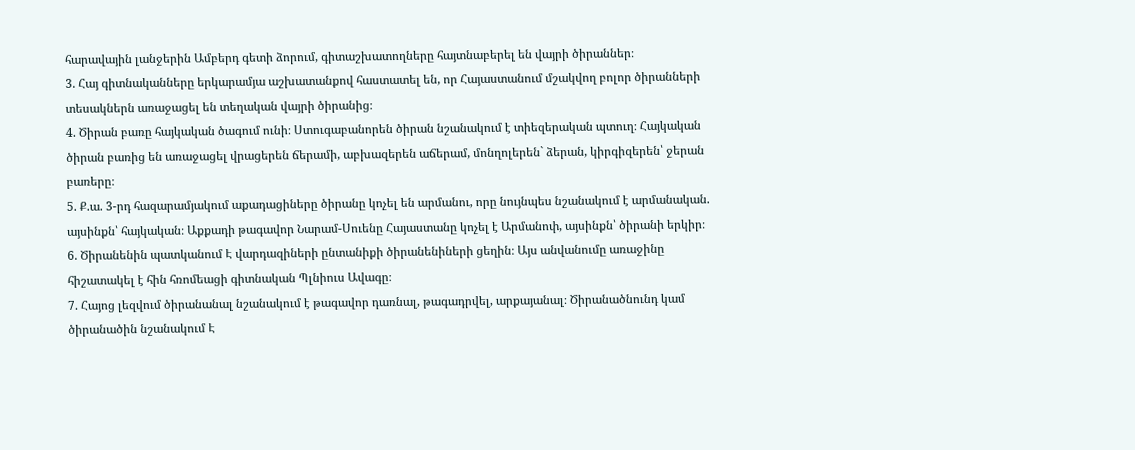հարավային լանջերին Ամբերդ գետի ձորում, գիտաշխատողները հայտնաբերել են վայրի ծիրաններ։
3. Հայ գիտնականները երկարամյա աշխատանքով հաստատել են, որ Հայաստանում մշակվող բոլոր ծիրանների տեսակներն առաջացել են տեղական վայրի ծիրանից։
4. Ծիրան բառը հայկական ծագում ունի։ Ստուգաբանորեն ծիրան նշանակում է տիեզերական պտուղ։ Հայկական ծիրան բառից են առաջացել վրացերեն ճերամի, աբխազերեն աճերամ, մոնղոլերեն` ձերան, կիրգիզերեն՝ ջերան բառերը։
5. Ք.ա. 3-րդ հազարամյակում աքադացիները ծիրանը կոչել են արմանու, որը նույնպես նշանակում է արմանական. այսինքն՝ հայկական։ Աքքադի թագավոր Նարամ-Սուենը Հայաստանը կոչել է Արմանոփ, այսինքն՝ ծիրանի երկիր։
6. Ծիրանենին պատկանում Է վարդազիների ընտանիքի ծիրանենիների ցեղին։ Այս անվանումը առաջինը հիշատակել է հին հռոմեացի գիտնական Պլնիուս Ավագը։
7. Հայոց լեզվում ծիրանանալ նշանակում է թագավոր դառնալ, թագադրվել, արքայանալ։ Ծիրանածնունդ կամ ծիրանածին նշանակում Է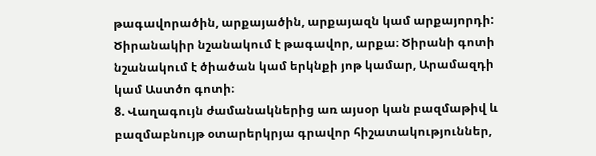թագավորածին, արքայածին, արքայազն կամ արքայորդի: Ծիրանակիր նշանակում է թագավոր, արքա։ Ծիրանի գոտի նշանակում է ծիածան կամ երկնքի յոթ կամար, Արամազդի կամ Աստծո գոտի։
8. Վաղագույն ժամանակներից առ այսօր կան բազմաթիվ և բազմաբնույթ օտարերկրյա գրավոր հիշատակություններ,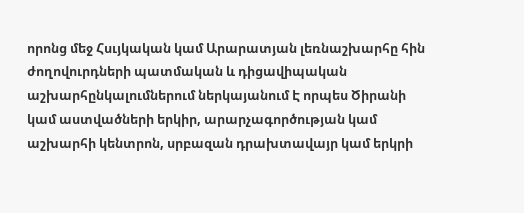որոնց մեջ Հսւյկական կամ Արարատյան լեռնաշխարհը հին ժողովուրդների պատմական և դիցավիպական աշխարհընկալումներում ներկայանում Է որպես Ծիրանի կամ աստվածների երկիր, արարչագործության կամ աշխարհի կենտրոն, սրբազան դրախտավայր կամ երկրի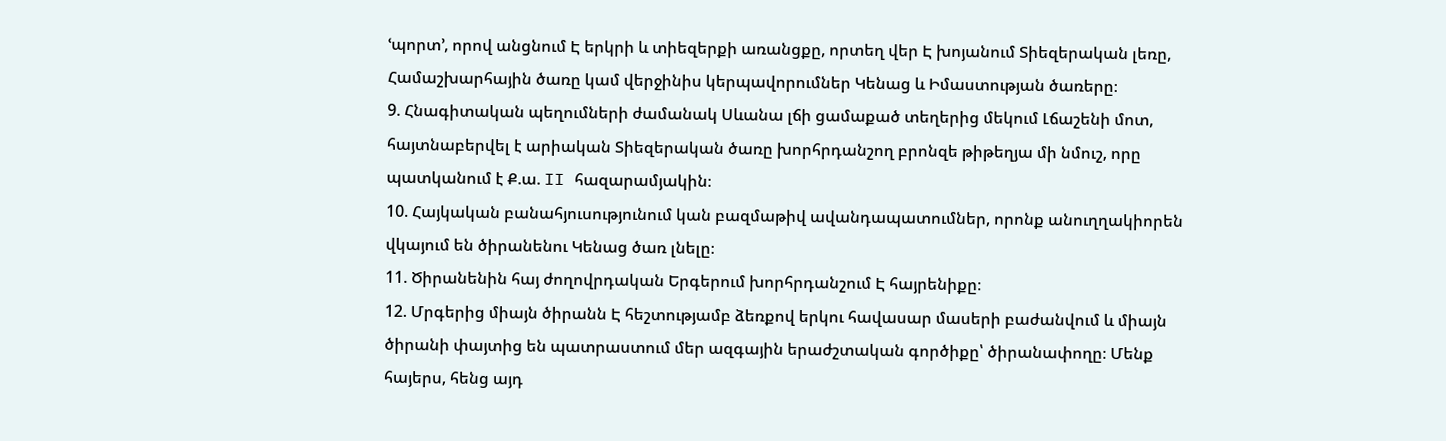ՙպորտ՚, որով անցնում Է երկրի և տիեզերքի առանցքը, որտեղ վեր Է խոյանում Տիեզերական լեռը, Համաշխարհային ծառը կամ վերջինիս կերպավորումներ Կենաց և Իմաստության ծառերը։
9. Հնագիտական պեղումների ժամանակ Սևանա լճի ցամաքած տեղերից մեկում Լճաշենի մոտ, հայտնաբերվել է արիական Տիեզերական ծառը խորհրդանշող բրոնզե թիթեղյա մի նմուշ, որը պատկանում է Ք.ա. II հազարամյակին։
10. Հայկական բանահյուսությունում կան բազմաթիվ ավանդապատումներ, որոնք անուղղակիորեն վկայում են ծիրանենու Կենաց ծառ լնելը։
11. Ծիրանենին հայ ժողովրդական Երգերում խորհրդանշում Է հայրենիքը։
12. Մրգերից միայն ծիրանն Է հեշտությամբ ձեռքով երկու հավասար մասերի բաժանվում և միայն ծիրանի փայտից են պատրաստում մեր ազգային երաժշտական գործիքը՝ ծիրանափողը։ Մենք հայերս, հենց այդ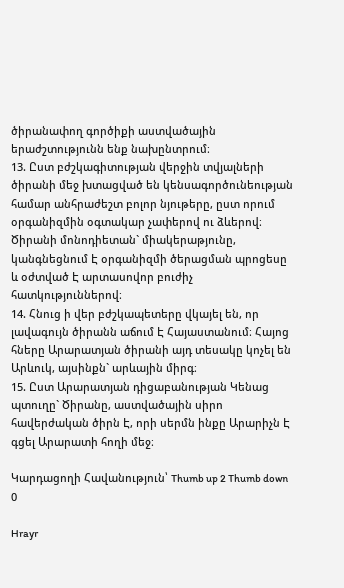ծիրանափող գործիքի աստվածային երաժշտությունն ենք նախընտրում։
13. Ըստ բժշկագիտության վերջին տվյալների ծիրանի մեջ խտացված են կենսագործունեության համար անհրաժեշտ բոլոր նյութերը, ըստ որում օրգանիզմին օգտակար չափերով ու ձևերով։ Ծիրանի մոնոդիետան` միակերաթյունը, կանգնեցնում Է օրգանիզմի ծերացման պրոցեսը և օժտված Է արտասովոր բուժիչ հատկություններով։
14. Հնուց ի վեր բժշկապետերը վկայել են, որ լավագույն ծիրանն աճում Է Հայաստանում։ Հայոց հները Արարատյան ծիրանի այդ տեսակը կոչել են Արևուկ, այսինքն` արևային միրգ։
15. Ըստ Արարատյան դիցաբանության Կենաց պտուղը` Ծիրանը, աստվածային սիրո հավերժական ծիրն Է, որի սերմն ինքը Արարիչն Է գցել Արարատի հողի մեջ։

Կարդացողի Հավանություն՝ Thumb up 2 Thumb down 0

Hrayr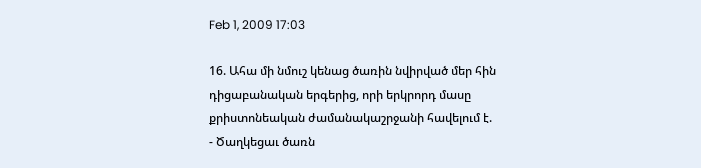Feb 1, 2009 17:03

16. Ահա մի նմուշ կենաց ծառին նվիրված մեր հին դիցաբանական երգերից, որի երկրորդ մասը քրիստոնեական ժամանակաշրջանի հավելում է.
- Ծաղկեցաւ ծառն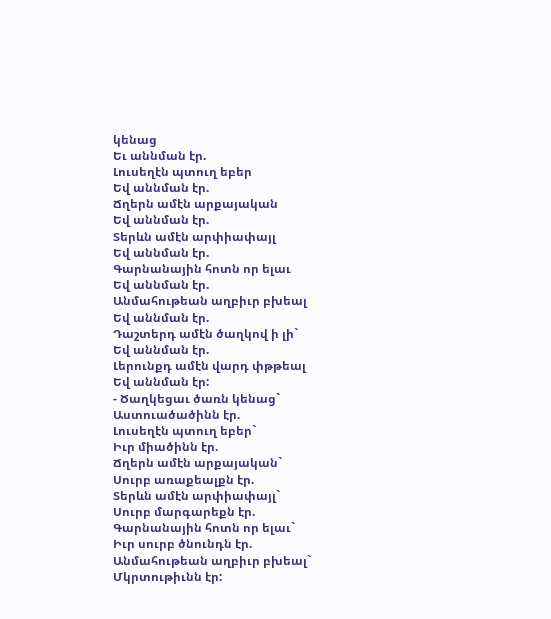կենաց
Եւ աննման էր.
Լուսեղէն պտուղ եբեր
Եվ աննման էր.
Ճղերն ամէն արքայական
Եվ աննման էր.
Տերևն ամէն արփիափայլ
Եվ աննման էր.
Գարնանային հոտն որ ելաւ
Եվ աննման էր.
Անմահութեան աղբիւր բխեալ
Եվ աննման էր.
Դաշտերդ ամէն ծաղկով ի լի`
Եվ աննման էր.
Լերունքդ ամէն վարդ փթթեալ
Եվ աննման էր:
- Ծաղկեցաւ ծառն կենաց`
Աստուածածինն էր.
Լուսեղէն պտուղ եբեր`
Իւր միածինն էր.
Ճղերն ամէն արքայական`
Սուրբ առաքեալքն էր.
Տերևն ամէն արփիափայլ`
Սուրբ մարգարեքն էր.
Գարնանային հոտն որ ելաւ`
Իւր սուրբ ծնունդն էր.
Անմահութեան աղբիւր բխեալ`
Մկրտութիւնն էր: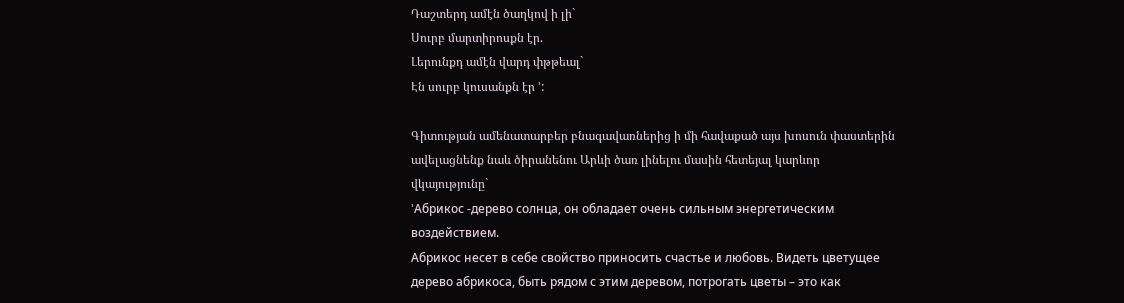Դաշտերդ ամէն ծաղկով ի լի`
Սուրբ մարտիրոսքն էր.
Լերունքդ ամէն վարդ փթթեալ`
Էն սուրբ կուսանքն էր ՚:

Գիտության ամենատարբեր բնագավառներից ի մի հավաքած այս խոսուն փաստերին ավելացնենք նաև ծիրանենու Արևի ծառ լինելու մասին հետեյալ կարևոր վկայությունը`
՚Абрикос -дерево солнца, он обладает очень сильным энергетическим воздействием.
Абрикос несет в себе свойство приносить счастье и любовь. Видеть цветущее дерево абрикоса, быть рядом с этим деревом, потрогать цветы – это как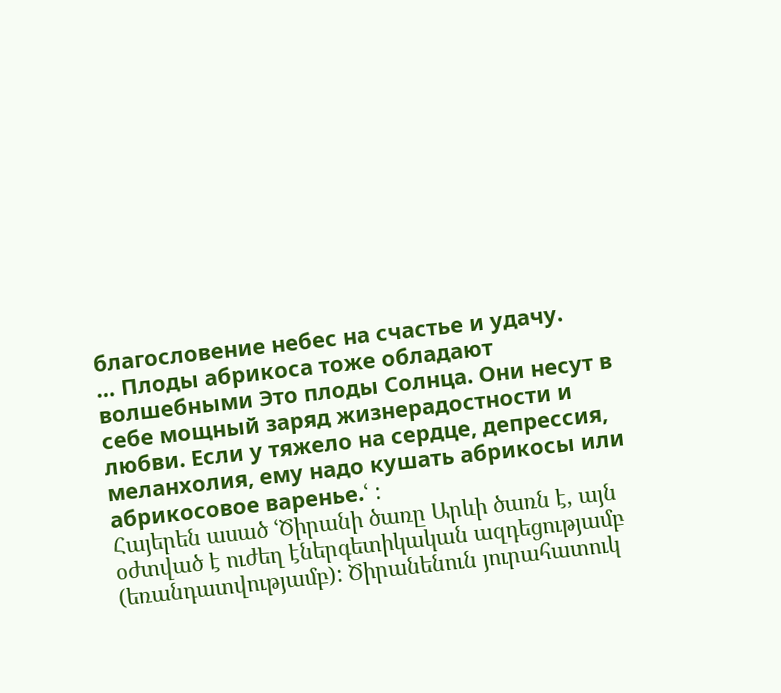благословение небес на счастье и удачу.
… Плоды абрикоса тоже обладают волшебными Это плоды Солнца. Они несут в себе мощный заряд жизнерадостности и любви. Если у тяжело на сердце, депрессия, меланхолия, ему надо кушать абрикосы или абрикосовое варенье.ՙ :
Հայերեն ասած ՙԾիրանի ծառը Արևի ծառն է, այն օժտված է ուժեղ էներգետիկական ազդեցությամբ (եռանդատվությամբ): Ծիրանենուն յուրահատուկ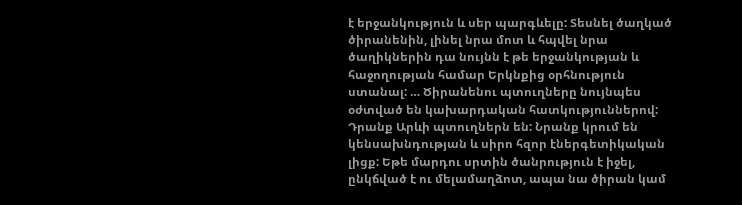է երջանկություն և սեր պարգևելը: Տեսնել ծաղկած ծիրանենին, լինել նրա մոտ և հպվել նրա ծաղիկներին դա նույնն է թե երջանկության և հաջողության համար Երկնքից օրհնություն ստանալ: … Ծիրանենու պտուղները նույնպես օժտված են կախարդական հատկություններով: Դրանք Արևի պտուղներն են: Նրանք կրում են կենսախնդության և սիրո հզոր էներգետիկական լիցք: Եթե մարդու սրտին ծանրություն է իջել, ընկճված է ու մելամաղձոտ, ապա նա ծիրան կամ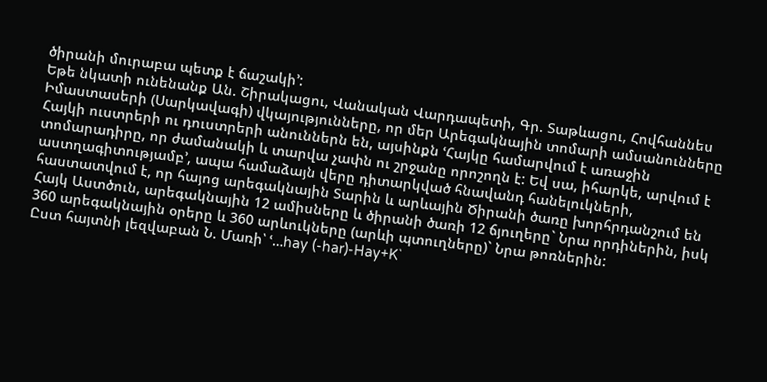ծիրանի մուրաբա պետք է ճաշակի՚:
Եթե նկատի ունենանք Ան. Շիրակացու, Վանական Վարդապետի, Գր. Տաթևացու, Հովհաննես Իմաստասերի (Սարկավագի) վկայությունները, որ մեր Արեգակնային տոմարի ամսանունները Հայկի ուստրերի ու դուստրերի անուններն են, այսինքն ՙՀայկը համարվում է առաջին տոմարադիրը, որ ժամանակի և տարվա չափն ու շրջանը որոշողն է: Եվ սա, իհարկե, արվում է աստղագիտությամբ՚, ապա համաձայն վերը դիտարկված հնավանդ հանելուկների, հաստատվում է, որ հայոց արեգակնային Տարին և արևային Ծիրանի ծառը խորհրդանշում են Հայկ Աստծուն, արեգակնային 12 ամիսները և ծիրանի ծառի 12 ճյուղերը` Նրա որդիներին, իսկ 360 արեգակնային օրերը և 360 արևուկները (արևի պտուղները)` Նրա թոռներին:
Ըստ հայտնի լեզվաբան Ն. Մառի՝ ՙ…hay (-har)-Hay+K`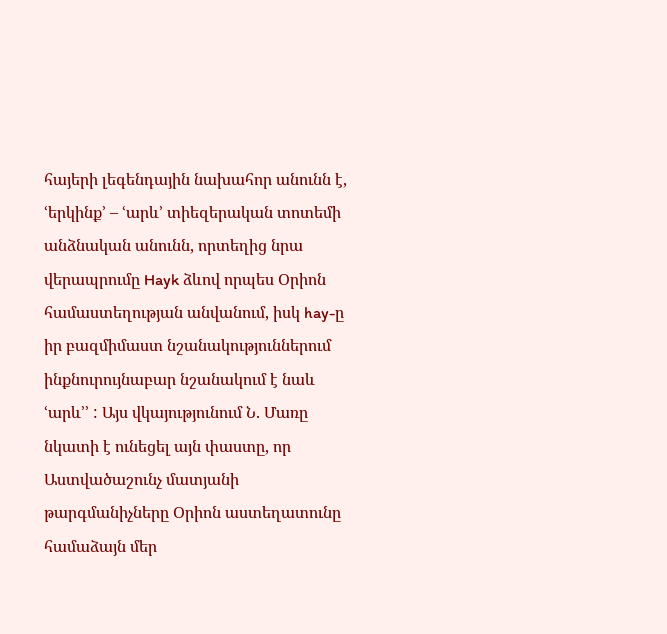հայերի լեգենդային նախահոր անունն է, ՙերկինք՚ – ՙարև՚ տիեզերական տոտեմի անձնական անունն, որտեղից նրա վերապրումը Hayk ձևով որպես Օրիոն համաստեղության անվանում, իսկ hay-ը իր բազմիմաստ նշանակություններում ինքնուրույնաբար նշանակում է նաև ՙարև՚՚ : Այս վկայությունում Ն. Մառը նկատի է ունեցել այն փաստը, որ Աստվածաշունչ մատյանի թարգմանիչները Օրիոն աստեղատունը համաձայն մեր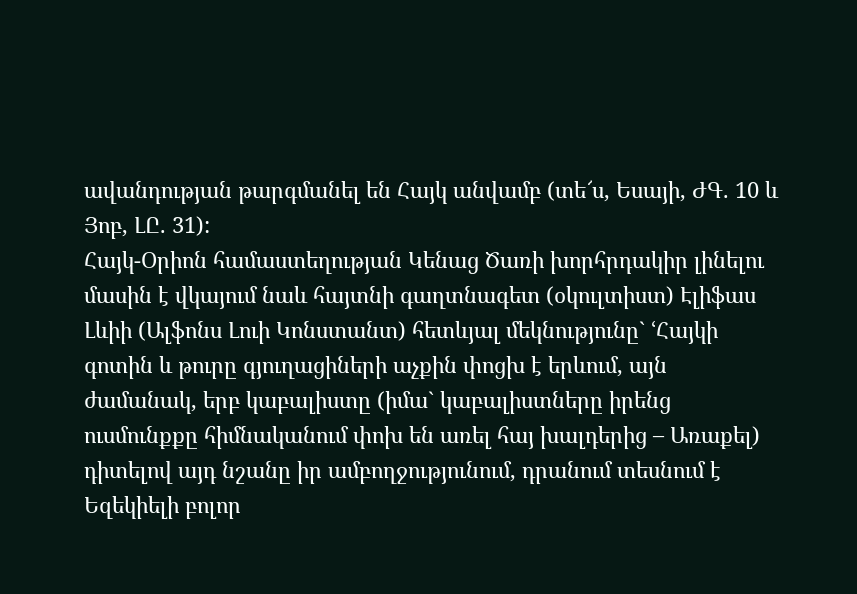ավանդության թարգմանել են Հայկ անվամբ (տե՜ս, Եսայի, ԺԳ. 10 և Յոբ, ԼԸ. 31):
Հայկ-Օրիոն համաստեղության Կենաց Ծառի խորհրդակիր լինելու մասին է վկայում նաև հայտնի գաղտնագետ (օկուլտիստ) Էլիֆաս Լևիի (Ալֆոնս Լուի Կոնստանտ) հետևյալ մեկնությունը` ՙՀայկի գոտին և թուրը գյուղացիների աչքին փոցխ է երևում, այն ժամանակ, երբ կաբալիստը (իմա` կաբալիստները իրենց ուսմունքքը հիմնականում փոխ են առել հայ խալդերից – Առաքել) դիտելով այդ նշանը իր ամբողջությունում, դրանում տեսնում է Եզեկիելի բոլոր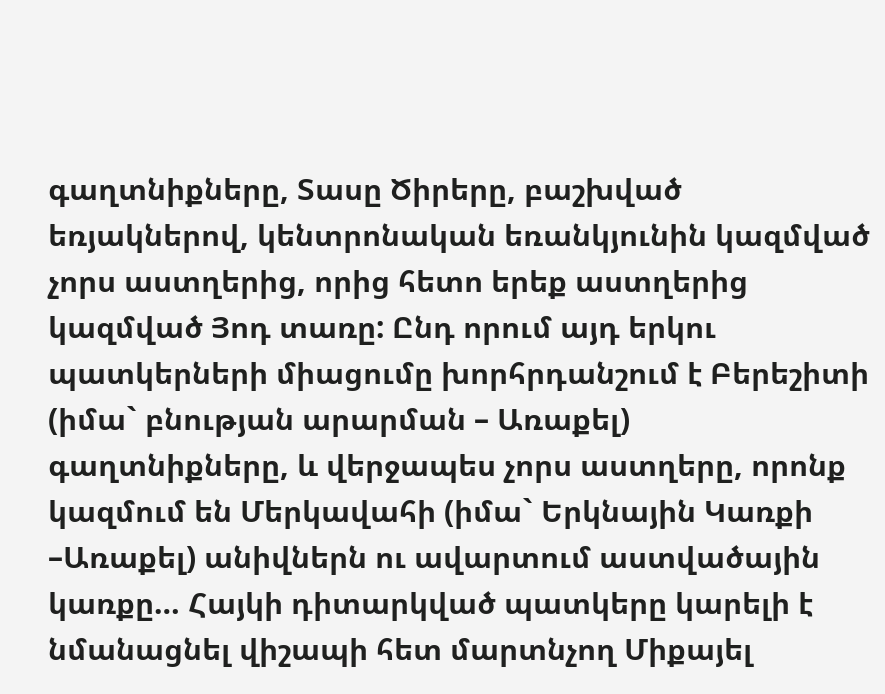գաղտնիքները, Տասը Ծիրերը, բաշխված եռյակներով, կենտրոնական եռանկյունին կազմված չորս աստղերից, որից հետո երեք աստղերից կազմված Յոդ տառը: Ընդ որում այդ երկու պատկերների միացումը խորհրդանշում է Բերեշիտի (իմա` բնության արարման – Առաքել) գաղտնիքները, և վերջապես չորս աստղերը, որոնք կազմում են Մերկավահի (իմա` Երկնային Կառքի –Առաքել) անիվներն ու ավարտում աստվածային կառքը… Հայկի դիտարկված պատկերը կարելի է նմանացնել վիշապի հետ մարտնչող Միքայել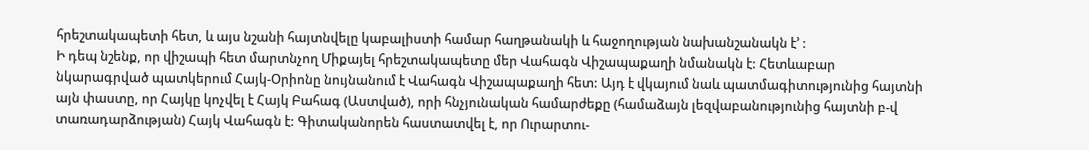հրեշտակապետի հետ, և այս նշանի հայտնվելը կաբալիստի համար հաղթանակի և հաջողության նախանշանակն է՚ :
Ի դեպ նշենք, որ վիշապի հետ մարտնչող Միքայել հրեշտակապետը մեր Վահագն Վիշապաքաղի նմանակն է: Հետևաբար նկարագրված պատկերում Հայկ-Օրիոնը նույնանում է Վահագն Վիշապաքաղի հետ: Այդ է վկայում նաև պատմագիտությունից հայտնի այն փաստը, որ Հայկը կոչվել է Հայկ Բահագ (Աստված), որի հնչյունական համարժեքը (համաձայն լեզվաբանությունից հայտնի բ-վ տառադարձության) Հայկ Վահագն է: Գիտականորեն հաստատվել է, որ Ուրարտու-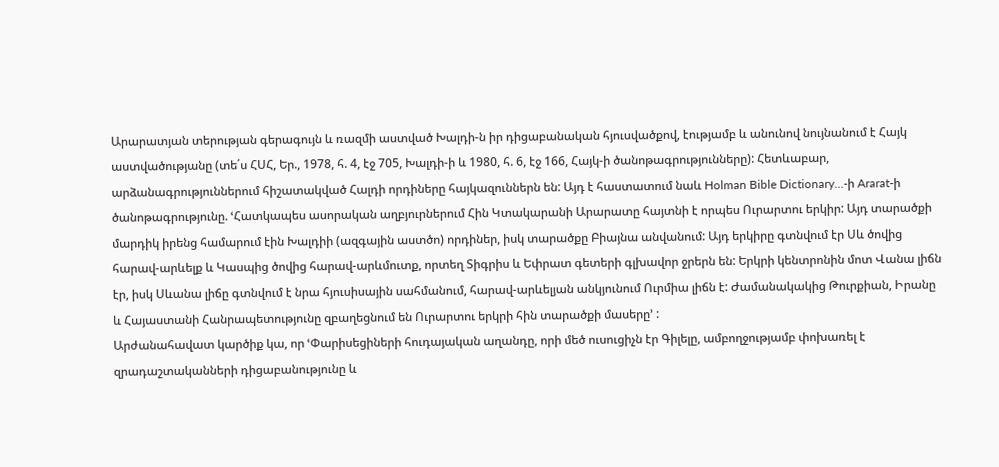Արարատյան տերության գերագույն և ռազմի աստված Խալդի-ն իր դիցաբանական հյուսվածքով, էությամբ և անունով նույնանում է Հայկ աստվածությանը (տե΄ս ՀՍՀ, Եր., 1978, հ. 4, էջ 705, Խալդի-ի և 1980, հ. 6, էջ 166, Հայկ-ի ծանոթագրությունները): Հետևաբար, արձանագրություններում հիշատակված Հալդի որդիները հայկազուններն են: Այդ է հաստատում նաև Holman Bible Dictionary…-ի Ararat-ի ծանոթագրությունը. ՙՀատկապես ասորական աղբյուրներում Հին Կտակարանի Արարատը հայտնի է որպես Ուրարտու երկիր: Այդ տարածքի մարդիկ իրենց համարում էին Խալդիի (ազգային աստծո) որդիներ, իսկ տարածքը Բիայնա անվանում: Այդ երկիրը գտնվում էր Սև ծովից հարավ-արևելք և Կասպից ծովից հարավ-արևմուտք, որտեղ Տիգրիս և Եփրատ գետերի գլխավոր ջրերն են: Երկրի կենտրոնին մոտ Վանա լիճն էր, իսկ Սևանա լիճը գտնվում է նրա հյուսիսային սահմանում, հարավ-արևելյան անկյունում Ուրմիա լիճն է: Ժամանակակից Թուրքիան, Իրանը և Հայաստանի Հանրապետությունը զբաղեցնում են Ուրարտու երկրի հին տարածքի մասերը՚ :
Արժանահավատ կարծիք կա, որ ՙՓարիսեցիների հուդայական աղանդը, որի մեծ ուսուցիչն էր Գիլելը, ամբողջությամբ փոխառել է զրադաշտականների դիցաբանությունը և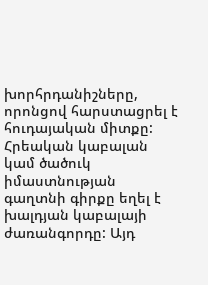խորհրդանիշները, որոնցով հարստացրել է հուդայական միտքը: Հրեական կաբալան կամ ծածուկ իմաստնության գաղտնի գիրքը եղել է խալդյան կաբալայի ժառանգորդը: Այդ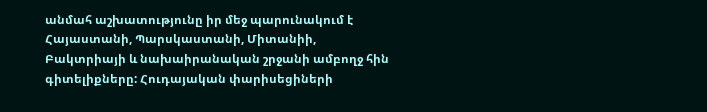անմահ աշխատությունը իր մեջ պարունակում է Հայաստանի, Պարսկաստանի, Միտանիի, Բակտրիայի և նախաիրանական շրջանի ամբողջ հին գիտելիքները: Հուդայական փարիսեցիների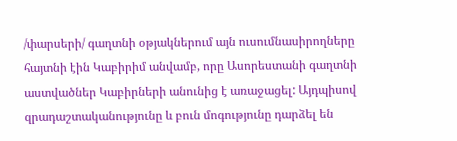/փարսերի/ գաղտնի օթյակներում այն ուսումնասիրողները հայտնի էին Կաբիրիմ անվամբ, որը Ասորեստանի գաղտնի աստվածներ Կաբիրների անունից է առաջացել: Այդպիսով զրադաշտականությունը և բուն մոգությունը դարձել են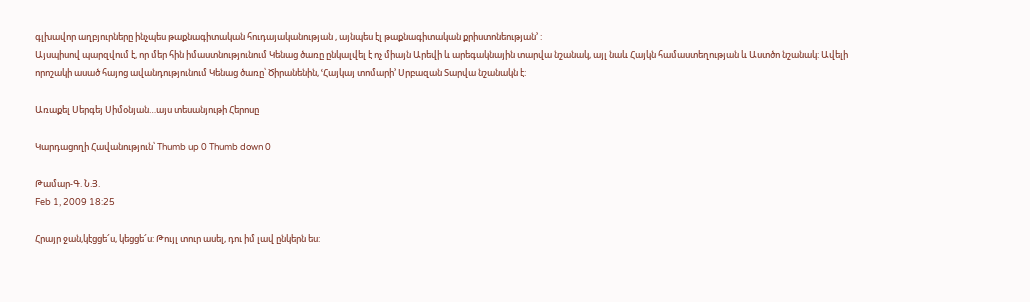գլխավոր աղբյուրները ինչպես թաքնագիտական հուդայականության , այնպես էլ թաքնագիտական քրիստոնեության՚ :
Այսպիսով պարզվում է, որ մեր հին իմաստնությունում Կենաց ծառը ընկալվել է ոչ միայն Արեվի և արեգակնային տարվա նշանակ, այլ նաև Հայկն համաստեղության և Աստծո նշանակ: Ավելի որոշակի ասած հայոց ավանդությունում Կենաց ծառը՝ Ծիրանենին, ՙՀայկայ տոմարի՚ Սրբազան Տարվա նշանակն է:

Առաքել Սերգեյ Սիմօնյան…այս տեսանյութի Հերոսը

Կարդացողի Հավանություն՝ Thumb up 0 Thumb down 0

Թամար-Գ. Ն.Յ.
Feb 1, 2009 18:25

Հրայր ջան,կէցցե՜ս, կեցցե՜ս: Թույլ տուր ասել, դու իմ լավ ընկերն ես: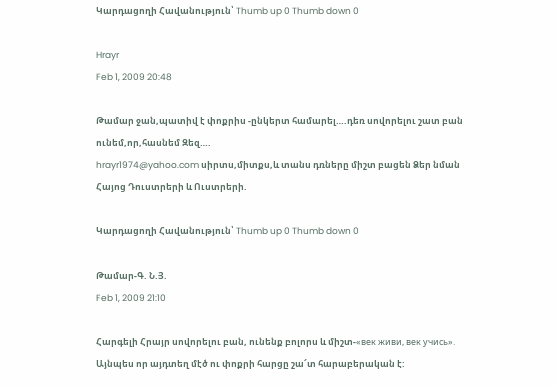Կարդացողի Հավանություն՝ Thumb up 0 Thumb down 0

Hrayr
Feb 1, 2009 20:48

Թամար ջան,պատիվ է փոքրիս -ընկերտ համարել….դեռ սովորելու շատ բան ունեմ,որ,հասնեմ Զեզ….
hrayr1974@yahoo.com սիրտս,միտքս,և տանս դռները միշտ բացեն Ձեր նման Հայոց Դուստրերի և Ուստրերի.

Կարդացողի Հավանություն՝ Thumb up 0 Thumb down 0

Թամար-Գ. Ն.Յ.
Feb 1, 2009 21:10

Հարգելի Հրայր սովորելու բան, ունենք բոլորս և միշտ-«век живи, век учись».
Այնպես որ այդտեղ մէծ ու փոքրի հարցը շա՜տ հարաբերական է: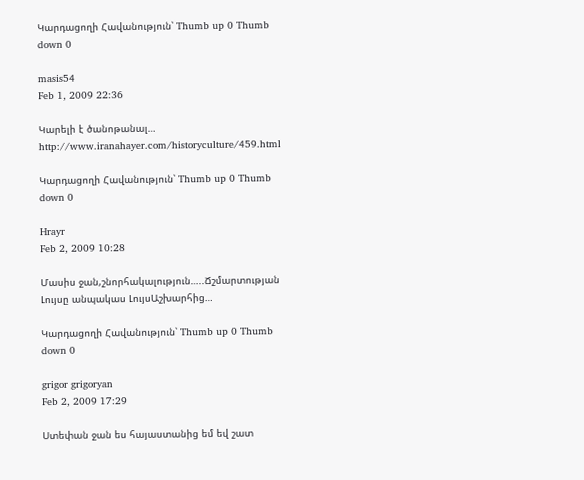Կարդացողի Հավանություն՝ Thumb up 0 Thumb down 0

masis54
Feb 1, 2009 22:36

Կարելի է ծանոթանալ…
http://www.iranahayer.com/historyculture/459.html

Կարդացողի Հավանություն՝ Thumb up 0 Thumb down 0

Hrayr
Feb 2, 2009 10:28

Մասիս ջան,շնորհակալություն…..Ճշմարտության Լույսը անպակաս ԼույսԱշխարհից…

Կարդացողի Հավանություն՝ Thumb up 0 Thumb down 0

grigor grigoryan
Feb 2, 2009 17:29

Ստեփան ջան ես հայաստանից եմ եվ շատ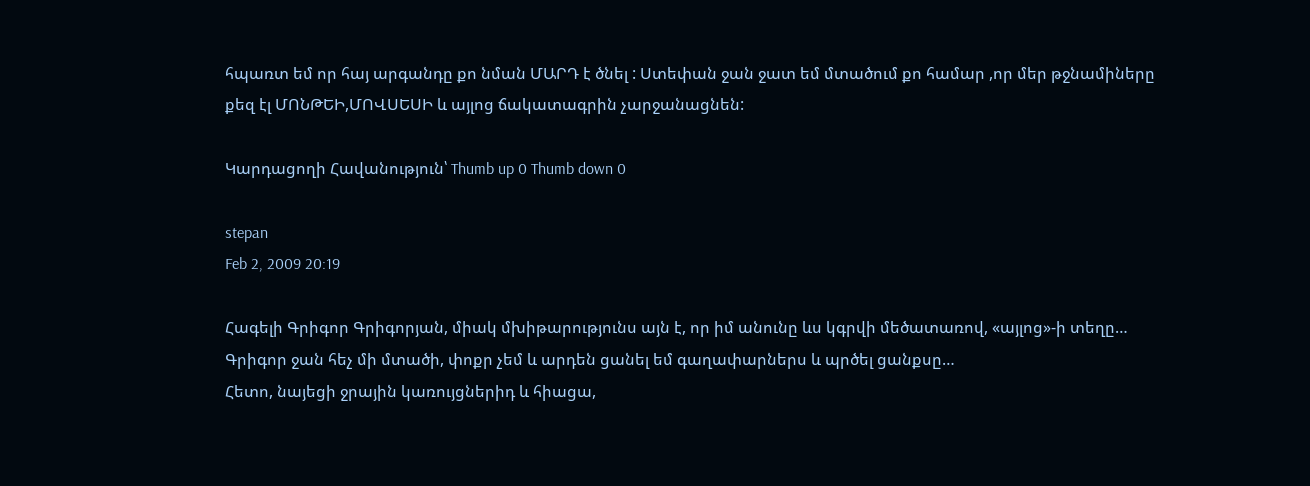հպառտ եմ որ հայ արգանդը քո նման ՄԱՐԴ է ծնել : Ստեփան ջան ջատ եմ մտածում քո համար ,որ մեր թջնամիները քեզ էլ ՄՈՆԹԵԻ,ՄՈՎՍԵՍԻ և այլոց ճակատագրին չարջանացնեն:

Կարդացողի Հավանություն՝ Thumb up 0 Thumb down 0

stepan
Feb 2, 2009 20:19

Հագելի Գրիգոր Գրիգորյան, միակ մխիթարությունս այն է, որ իմ անունը ևս կգրվի մեծատառով, «այլոց»-ի տեղը… Գրիգոր ջան հեչ մի մտածի, փոքր չեմ և արդեն ցանել եմ գաղափարներս և պրծել ցանքսը…
Հետո, նայեցի ջրային կառույցներիդ և հիացա,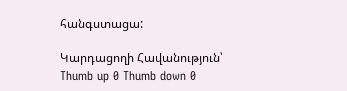հանգստացա:

Կարդացողի Հավանություն՝ Thumb up 0 Thumb down 0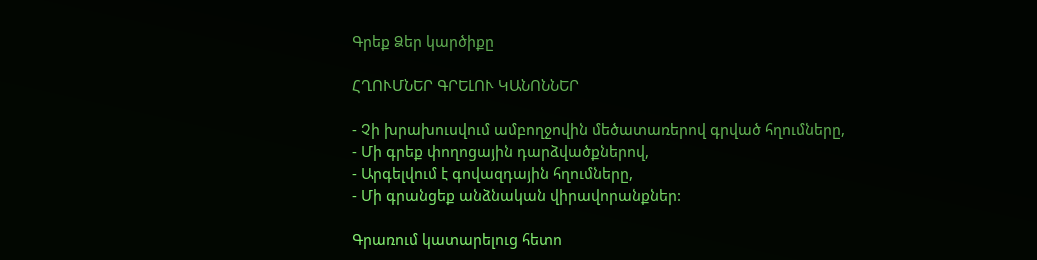Գրեք Ձեր կարծիքը

ՀՂՈՒՄՆԵՐ ԳՐԵԼՈՒ ԿԱՆՈՆՆԵՐ

- Չի խրախուսվում ամբողջովին մեծատառերով գրված հղումները,
- Մի գրեք փողոցային դարձվածքներով,
- Արգելվում է գովազդային հղումները,
- Մի գրանցեք անձնական վիրավորանքներ:

Գրառում կատարելուց հետո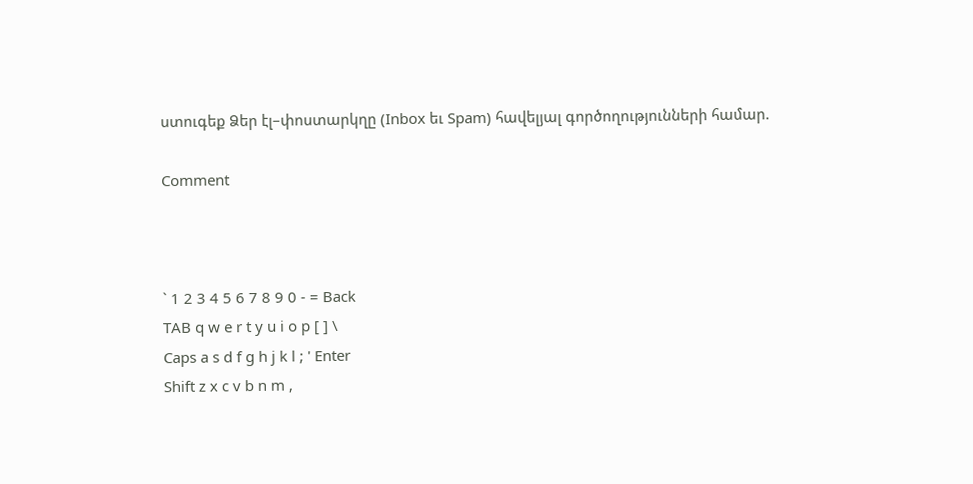ստուգեք Ձեր էլ–փոստարկղը (Inbox եւ Spam) հավելյալ գործողությունների համար.

Comment



` 1 2 3 4 5 6 7 8 9 0 - = Back
TAB q w e r t y u i o p [ ] \
Caps a s d f g h j k l ; ' Enter
Shift z x c v b n m ,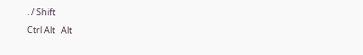. / Shift
Ctrl Alt   Alt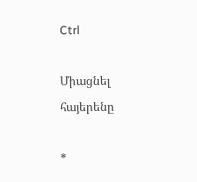Ctrl

Միացնել հայերենը

*